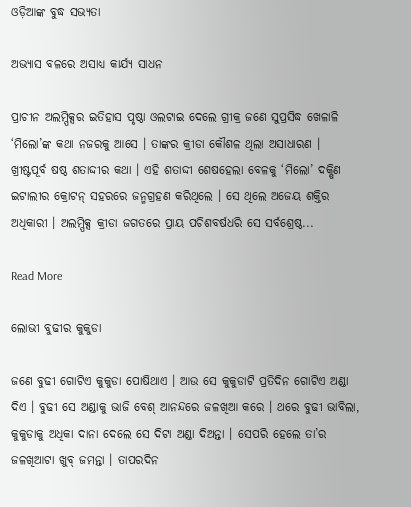ଓଡ଼ିଆଙ୍କ ବୁଦ୍ଧ ସଭ୍ୟତା

ଅଭ୍ୟାସ ବଳରେ ଅସାଧ୍ୟ କାର୍ଯ୍ୟ ସାଧନ

ପ୍ରାଚୀନ ଅଲମ୍ପିକ୍ସର ଇତିହାସ ପୃଷ୍ଠା ଓଲଟାଇ ଦେଲେ ଗ୍ରୀକ୍ର ଜଣେ ସୁପ୍ରସିଦ୍ଧ ଖେଳାଳି ‘ମିଲୋ’ଙ୍କ କଥା ନଜରକୁ ଆସେ । ତାଙ୍କର କ୍ରୀଡା କୌଶଳ ଥିଲା ଅସାଧାରଣ ।                 ଖ୍ରୀଷ୍ଟପୂର୍ବ ଷଷ୍ଠ ଶତାଦ୍ଦୀର କଥା । ଏହି ଶତାଦ୍ଦୀ ଶେଷହେଲା ବେଳକୁ ‘ମିଲୋ’ ଦକ୍ଷିଣ ଇଟାଲୀର କ୍ରୋଟନ୍ ସହରରେ ଜନ୍ମଗ୍ରହଣ କରିଥିଲେ । ସେ ଥିଲେ ଅଜେୟ ଶକ୍ତିର ଅଧିକାରୀ । ଅଲମ୍ପିକ୍ସ କ୍ରୀଡା ଜଗତରେ ପ୍ରାୟ ପଚିଶବର୍ଷଧରି ସେ ସର୍ବଶ୍ରେଷ୍ଠ...

Read More

ଲୋଭୀ ବୁଢୀର କୁକୁଡା

ଜଣେ ବୁଢୀ ଗୋଟିଏ କୁକୁଡା ପୋଷିଥାଏ । ଆଉ ସେ କୁକୁଡାଟି ପ୍ରତିଦିନ ଗୋଟିଏ ଅଣ୍ଡା ଦିଏ । ବୁଢୀ ସେ ଅଣ୍ଡାକୁ ଭାଜି ବେଶ୍ ଆନନ୍ଦରେ ଜଳଖିଆ କରେ । ଥରେ ବୁଢୀ ଭାବିଲା, କୁକୁଡାକୁ ଅଧିକା ଦାନା ଦେଲେ ସେ ଦିଟା ଅଣ୍ଡା ଦିଅନ୍ତା । ସେପରି ହେଲେ ତା’ର ଜଳଖିଆଟା ଖୁବ୍ ଜମନ୍ତା । ତାପରଦିନ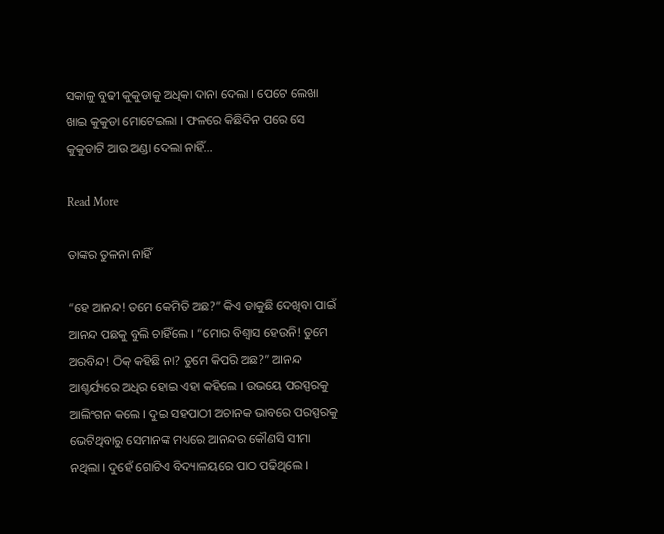ସକାଳୁ ବୁଢୀ କୁକୁଡାକୁ ଅଧିକା ଦାନା ଦେଲା । ପେଟେ ଲେଖା ଖାଇ କୁକୁଡା ମୋଟେଇଲା । ଫଳରେ କିଛିଦିନ ପରେ ସେ କୁକୁଡାଟି ଆଉ ଅଣ୍ଡା ଦେଲା ନାହିଁ...

Read More

ତାଙ୍କର ତୁଳନା ନାହିଁ

“ହେ ଆନନ୍ଦ! ତମେ କେମିତି ଅଛ?” କିଏ ଡାକୁଛି ଦେଖିବା ପାଇଁ ଆନନ୍ଦ ପଛକୁ ବୁଲି ଚାହିଁଲେ । “ମୋର ବିଶ୍ୱାସ ହେଉନି! ତୁମେ ଅରବିନ୍ଦ! ଠିକ୍ କହିଛି ନା? ତୁମେ କିପରି ଅଛ?” ଆନନ୍ଦ ଆଶ୍ଚର୍ଯ୍ୟରେ ଅଧିର ହୋଇ ଏହା କହିଲେ । ଉଭୟେ ପରସ୍ପରକୁ ଆଲିଂଗନ କଲେ । ଦୁଇ ସହପାଠୀ ଅଚାନକ ଭାବରେ ପରସ୍ପରକୁ ଭେଟିଥିବାରୁ ସେମାନଙ୍କ ମଧ୍ୟରେ ଆନନ୍ଦର କୌଣସି ସୀମା ନଥିଲା । ଦୁହେଁ ଗୋଟିଏ ବିଦ୍ୟାଳୟରେ ପାଠ ପଢିଥିଲେ ।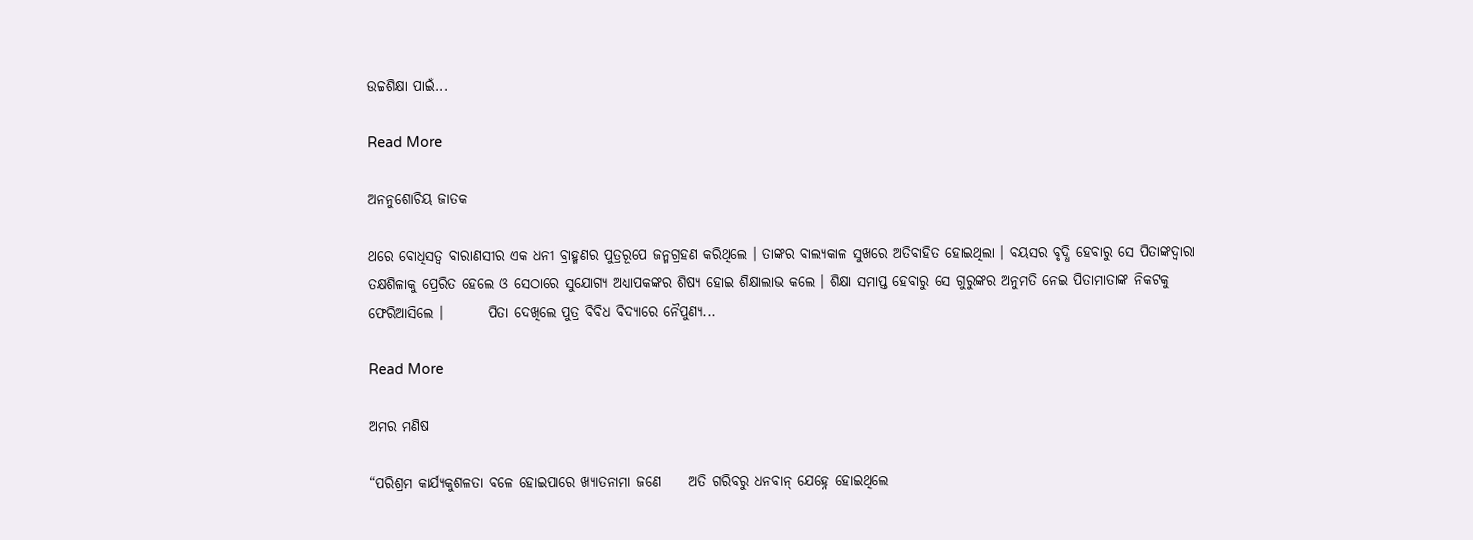ଉଚ୍ଚଶିକ୍ଷା ପାଇଁ...

Read More

ଅନନୁଶୋଚିୟ ଜାତକ

ଥରେ ବୋଧିସତ୍ୱ ବାରାଣସୀର ଏକ ଧନୀ ବ୍ରାହ୍ମଣର ପୁତ୍ରରୂପେ ଜନ୍ମଗ୍ରହଣ କରିଥିଲେ । ତାଙ୍କର ବାଲ୍ୟକାଳ ସୁଖରେ ଅତିବାହିତ ହୋଇଥିଲା । ବୟସର ବୃଦ୍ଧି ହେବାରୁ ସେ ପିତାଙ୍କଦ୍ୱାରା ତକ୍ଷଶିଳାକୁ ପ୍ରେରିତ ହେଲେ ଓ ସେଠାରେ ସୁଯୋଗ୍ୟ ଅଧ୍ୟାପକଙ୍କର ଶିଷ୍ୟ ହୋଇ ଶିକ୍ଷାଲାଭ କଲେ । ଶିକ୍ଷା ସମାପ୍ତ ହେବାରୁ ସେ ଗୁରୁଙ୍କର ଅନୁମତି ନେଇ ପିତାମାତାଙ୍କ ନିକଟକୁ ଫେରିଆସିଲେ ।        ପିତା ଦେଖିଲେ ପୁତ୍ର ବିବିଧ ବିଦ୍ୟାରେ ନୈପୁଣ୍ୟ...

Read More

ଅମର ମଣିଷ

“ପରିଶ୍ରମ କାର୍ଯ୍ୟକୁଶଳତା ବଳେ ହୋଇପାରେ ଖ୍ୟାତନାମା ଜଣେ     ଅତି ଗରିବରୁ ଧନବାନ୍ ଯେହ୍ନେ ହୋଇଥିଲେ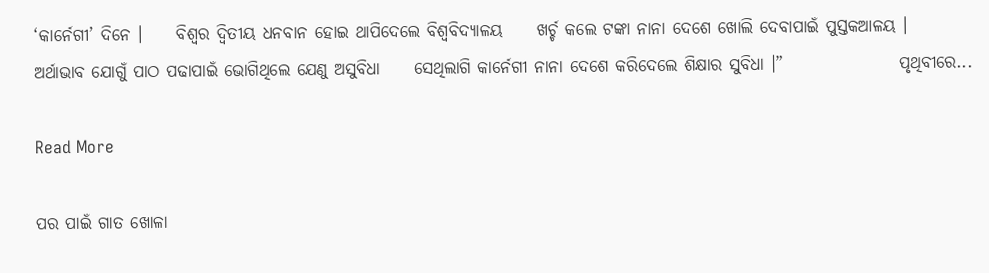‘କାର୍ନେଗୀ’ ଦିନେ ।     ବିଶ୍ୱର ଦ୍ୱିତୀୟ ଧନବାନ ହୋଇ ଥାପିଦେଲେ ବିଶ୍ୱବିଦ୍ୟାଳୟ     ଖର୍ଚ୍ଚ କଲେ ଟଙ୍କା ନାନା ଦେଶେ ଖୋଲି ଦେବାପାଇଁ ପୁସ୍ତକଆଳୟ ।     ଅର୍ଥାଭାବ ଯୋଗୁଁ ପାଠ ପଢାପାଇଁ ଭୋଗିଥିଲେ ଯେଣୁ ଅସୁବିଧା     ସେଥିଲାଗି କାର୍ନେଗୀ ନାନା ଦେଶେ କରିଦେଲେ ଶିକ୍ଷାର ସୁବିଧା ।”                 ପୃଥିବୀରେ...

Read More

ପର ପାଇଁ ଗାତ ଖୋଳା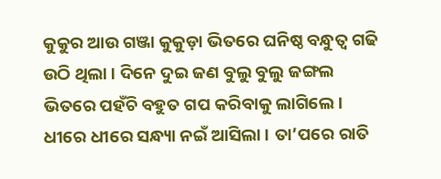କୁକୁର ଆଉ ଗଞ୍ଜା କୁକୁଡ଼ା ଭିତରେ ଘନିଷ୍ଠ ବନ୍ଧୁତ୍ୱ ଗଢି ଉଠି ଥିଲା । ଦିନେ ଦୁଇ ଜଣ ବୁଲୁ ବୁଲୁ ଜଙ୍ଗଲ ଭିତରେ ପହଁଚି ବହୁତ ଗପ କରିବାକୁ ଲାଗିଲେ । ଧୀରେ ଧୀରେ ସନ୍ଧ୍ୟା ନଇଁ ଆସିଲା । ତା’ପରେ ରାତି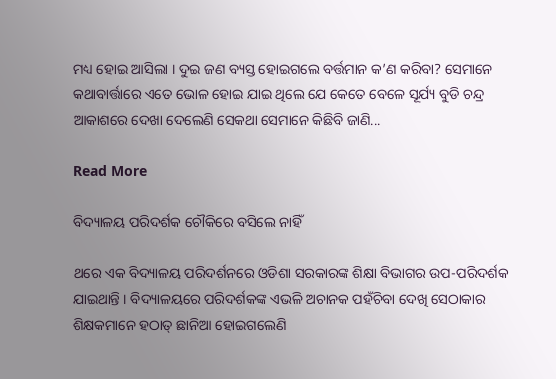ମଧ୍ୟ ହୋଇ ଆସିଲା । ଦୁଇ ଜଣ ବ୍ୟସ୍ତ ହୋଇଗଲେ ବର୍ତ୍ତମାନ କ’ଣ କରିବା? ସେମାନେ କଥାବାର୍ତ୍ତାରେ ଏତେ ଭୋଳ ହୋଇ ଯାଇ ଥିଲେ ଯେ କେତେ ବେଳେ ସୂର୍ଯ୍ୟ ବୁଡି ଚନ୍ଦ୍ର ଆକାଶରେ ଦେଖା ଦେଲେଣି ସେକଥା ସେମାନେ କିଛିବି ଜାଣି...

Read More

ବିଦ୍ୟାଳୟ ପରିଦର୍ଶକ ଚୌକିରେ ବସିଲେ ନାହିଁ

ଥରେ ଏକ ବିଦ୍ୟାଳୟ ପରିଦର୍ଶନରେ ଓଡିଶା ସରକାରଙ୍କ ଶିକ୍ଷା ବିଭାଗର ଉପ-ପରିଦର୍ଶକ ଯାଇଥାନ୍ତି । ବିଦ୍ୟାଳୟରେ ପରିଦର୍ଶକଙ୍କ ଏଭଳି ଅଚାନକ ପହଁଚିବା ଦେଖି ସେଠାକାର ଶିକ୍ଷକମାନେ ହଠାତ୍ ଛାନିଆ ହୋଇଗଲେଣି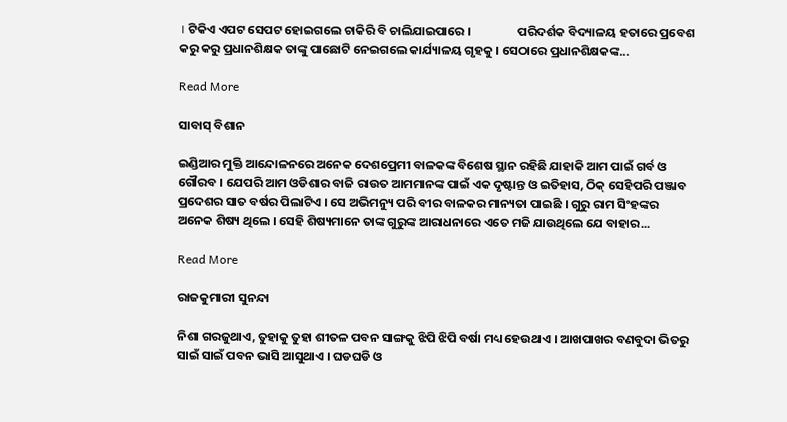। ଟିକିଏ ଏପଟ ସେପଟ ହୋଇଗଲେ ଚାକିରି ବି ଚାଲିଯାଇପାରେ ।                 ପରିଦର୍ଶକ ବିଦ୍ୟାଳୟ ହତାରେ ପ୍ରବେଶ କରୁ କରୁ ପ୍ରଧାନଶିକ୍ଷକ ତାଙ୍କୁ ପାଛୋଟି ନେଇଗଲେ କାର୍ଯ୍ୟାଳୟ ଗୃହକୁ । ସେଠାରେ ପ୍ରଧାନଶିକ୍ଷକଙ୍କ...

Read More

ସାବାସ୍ ବିଶାନ

ଇଣ୍ଡିଆର ମୁକ୍ତି ଆନ୍ଦୋଳନରେ ଅନେକ ଦେଶପ୍ରେମୀ ବାଳକଙ୍କ ବିଶେଷ ସ୍ଥାନ ରହିଛି ଯାହାକି ଆମ ପାଇଁ ଗର୍ବ ଓ ଗୌରବ । ଯେପରି ଆମ ଓଡିଶାର ବାଜି ରାଉତ ଆମମାନଙ୍କ ପାଇଁ ଏକ ଦୃଷ୍ଟାନ୍ତ ଓ ଇତିହାସ, ଠିକ୍ ସେହିପରି ପଞ୍ଜାବ ପ୍ରଦେଶର ସାତ ବର୍ଷର ପିଲାଟିଏ । ସେ ଅଭିମନ୍ୟୁ ପରି ବୀର ବାଳକର ମାନ୍ୟତା ପାଇଛି । ଗୁରୁ ରାମ ସିଂହଙ୍କର ଅନେକ ଶିଷ୍ୟ ଥିଲେ । ସେହି ଶିଷ୍ୟମାନେ ତାଙ୍କ ଗୁରୁଙ୍କ ଆରାଧନାରେ ଏତେ ମଜି ଯାଉଥିଲେ ଯେ ବାହାର...

Read More

ରାଜକୁମାରୀ ସୁନନ୍ଦା

ନିଶା ଗରଜୁଥାଏ, ତୁହାକୁ ତୁହା ଶୀତଳ ପବନ ସାଙ୍ଗକୁ ଝିପି ଝିପି ବର୍ଷା ମଧ୍ୟ ହେଉଥାଏ । ଆଖପାଖର ବଣବୁଦା ଭିତରୁ ସାଇଁ ସାଇଁ ପବନ ଭାସି ଆସୁଥାଏ । ଘଡଘଡି ଓ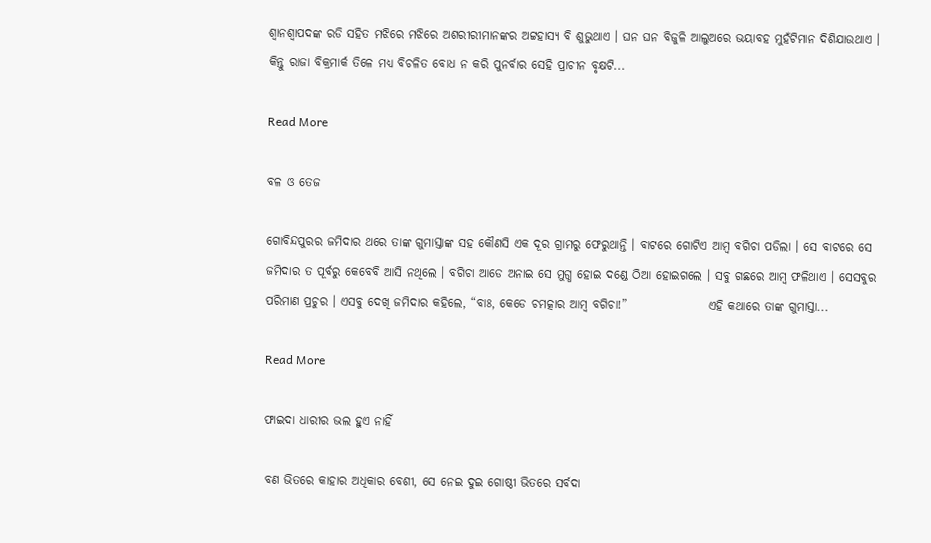ଶ୍ୱାନଶ୍ୱାପଦଙ୍କ ରଡି ସହିତ ମଝିରେ ମଝିରେ ଅଶରୀରୀମାନଙ୍କର ଅଟ୍ଟହାସ୍ୟ ବି ଶୁଭୁଥାଏ । ଘନ ଘନ ବିଜୁଳି ଆଲୁଅରେ ଭୟାବହ ମୁହଁଟିମାନ ଦିଶିଯାଉଥାଏ ।                 କିନ୍ତୁ ରାଜା ବିକ୍ରମାର୍କ ତିଳେ ମଧ୍ୟ ବିଚଳିତ ବୋଧ ନ କରି ପୁନର୍ବାର ସେହି ପ୍ରାଚୀନ ବୃକ୍ଷଟି...

Read More

ବଳ ଓ ତେଜ

ଗୋବିନ୍ଦପୁରର ଜମିଦାର ଥରେ ତାଙ୍କ ଗୁମାସ୍ତାଙ୍କ ସହ କୌଣସି ଏକ ଦୂର ଗ୍ରାମରୁ ଫେରୁଥାନ୍ତି । ବାଟରେ ଗୋଟିଏ ଆମ୍ବ ବଗିଚା ପଡିଲା । ସେ ବାଟରେ ସେ ଜମିଦାର ତ ପୂର୍ବରୁ କେବେବି ଆସି ନଥିଲେ । ବଗିଚା ଆଡେ ଅନାଇ ସେ ମୁଗ୍ଧ ହୋଇ ଦଣ୍ଡେ ଠିଆ ହୋଇଗଲେ । ସବୁ ଗଛରେ ଆମ୍ବ ଫଳିଥାଏ । ସେସବୁର ପରିମାଣ ପ୍ରଚୁର । ଏସବୁ ଦେଖି ଜମିଦାର କହିଲେ, “ବାଃ, କେଡେ ଚମତ୍କାର ଆମ୍ବ ବଗିଚା!”                 ଏହି କଥାରେ ତାଙ୍କ ଗୁମାସ୍ତା...

Read More

ଫାଇଦା ଧାରୀର ଭଲ ହୁଏ ନାହିଁ

ବଣ ଭିତରେ କାହାର ଅଧିକାର ବେଶୀ, ସେ ନେଇ ଦୁଇ ଗୋଷ୍ଠୀ ଭିତରେ ସର୍ବଦା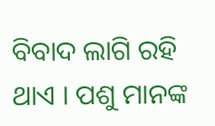ବିବାଦ ଲାଗି ରହି ଥାଏ । ପଶୁ ମାନଙ୍କ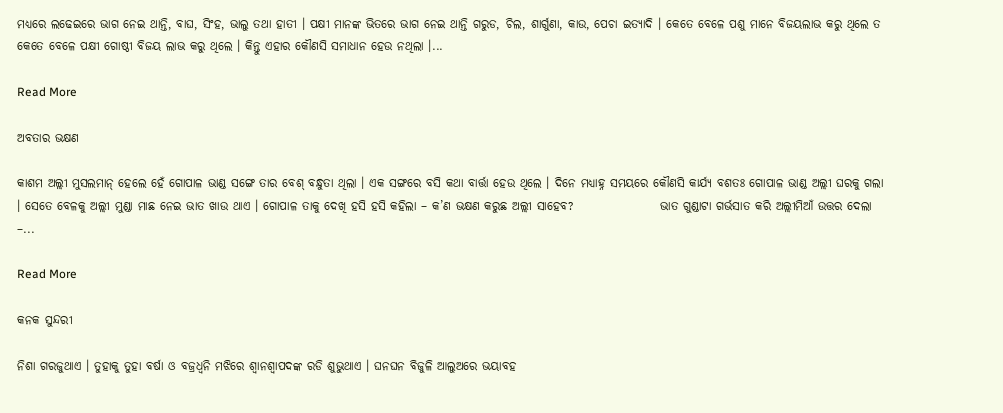ମଧ୍ୟରେ ଲଢେଇରେ ଭାଗ ନେଇ ଥାନ୍ତି, ବାଘ, ସିଂହ, ଭାଲୁ ତଥା ହାତୀ । ପକ୍ଷୀ ମାନଙ୍କ ଭିତରେ ଭାଗ ନେଇ ଥାନ୍ତି ଗରୁଡ, ଚିଲ, ଶାର୍ଗୁଣା, କାଉ, ପେଚା ଇତ୍ୟାଦି । କେତେ ବେଳେ ପଶୁ ମାନେ ବିଜୟଲାଭ କରୁ ଥିଲେ ତ କେତେ ବେଳେ ପକ୍ଷୀ ଗୋଷ୍ଠୀ ବିଜୟ ଲାଭ କରୁ ଥିଲେ । କିନ୍ତୁ ଏହାର କୌଣସି ସମାଧାନ ହେଉ ନଥିଲା ।...

Read More

ଅବତାର ଭକ୍ଷଣ

କାଶମ ଅଲ୍ଲୀ ମୁସଲମାନ୍ ହେଲେ ହେଁ ଗୋପାଳ ଭାଣ୍ଡ ସଙ୍ଗେ ତାର ବେଶ୍ ବନ୍ଧୁତା ଥିଲା । ଏକ ସଙ୍ଗରେ ବସି କଥା ବାର୍ତ୍ତା ହେଉ ଥିଲେ । ଦିନେ ମଧ୍ୟାହ୍ନ ସମୟରେ କୌଣସି କାର୍ଯ୍ୟ ବଶତଃ ଗୋପାଳ ଭାଣ୍ଡ ଅଲ୍ଲୀ ଘରକୁ ଗଲା । ସେତେ ବେଳକୁ ଅଲ୍ଲୀ ମୁଣ୍ଡା ମାଛ ନେଇ ଭାତ ଖାଉ ଥାଏ । ଗୋପାଳ ତାକୁ ଦେଖି ହସି ହସି କହିଲା – କ’ଣ ଭକ୍ଷଣ କରୁଛ ଅଲ୍ଲୀ ସାହେବ?                  ଭାତ ଗୁଣ୍ଡାଟା ଗର୍ଭସାତ କରି ଅଲ୍ଲୀମିଆଁ ଉତ୍ତର ଦେଲା –...

Read More

କନକ ସୁନ୍ଦରୀ

ନିଶା ଗରଜୁଥାଏ । ତୁହାକୁ ତୁହା ବର୍ଷା ଓ ବଜ୍ରଧ୍ୱନି ମଝିରେ ଶ୍ୱାନଶ୍ୱାପଦଙ୍କ ରଡି ଶୁଭୁଥାଏ । ଘନଘନ ବିଜୁଳି ଆଲୁଅରେ ଭୟାବହ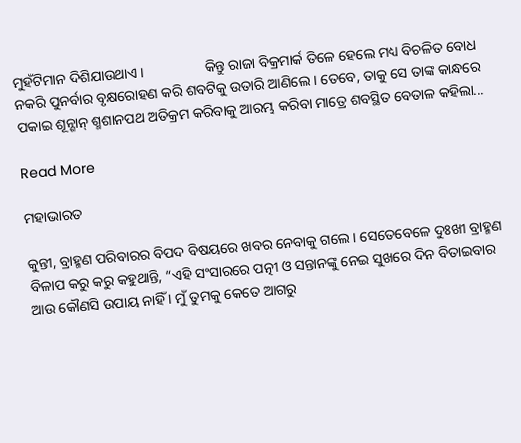ମୁହଁଟିମାନ ଦିଶିଯାଉଥାଏ ।                 କିନ୍ତୁ ରାଜା ବିକ୍ରମାର୍କ ତିଳେ ହେଲେ ମଧ୍ୟ ବିଚଳିତ ବୋଧ ନକରି ପୁନର୍ବାର ବୃକ୍ଷରୋହଣ କରି ଶବଟିକୁ ଉତାରି ଆଣିଲେ । ତେବେ, ତାକୁ ସେ ତାଙ୍କ କାନ୍ଧରେ ପକାଇ ଶୂନ୍ଶାନ୍ ଶ୍ମଶାନପଥ ଅତିକ୍ରମ କରିବାକୁ ଆରମ୍ଭ କରିବା ମାତ୍ରେ ଶବସ୍ଥିତ ବେତାଳ କହିଲା...

Read More

ମହାଭାରତ

କୁନ୍ତୀ, ବ୍ରାହ୍ମଣ ପରିବାରର ବିପଦ ବିଷୟରେ ଖବର ନେବାକୁ ଗଲେ । ସେତେବେଳେ ଦୁଃଖୀ ବ୍ରାହ୍ମଣ ବିଳାପ କରୁ କରୁ କହୁଥାନ୍ତି, “ଏହି ସଂସାରରେ ପତ୍ନୀ ଓ ସନ୍ତାନଙ୍କୁ ନେଇ ସୁଖରେ ଦିନ ବିତାଇବାର ଆଉ କୌଣସି ଉପାୟ ନାହିଁ । ମୁଁ ତୁମକୁ କେତେ ଆଗରୁ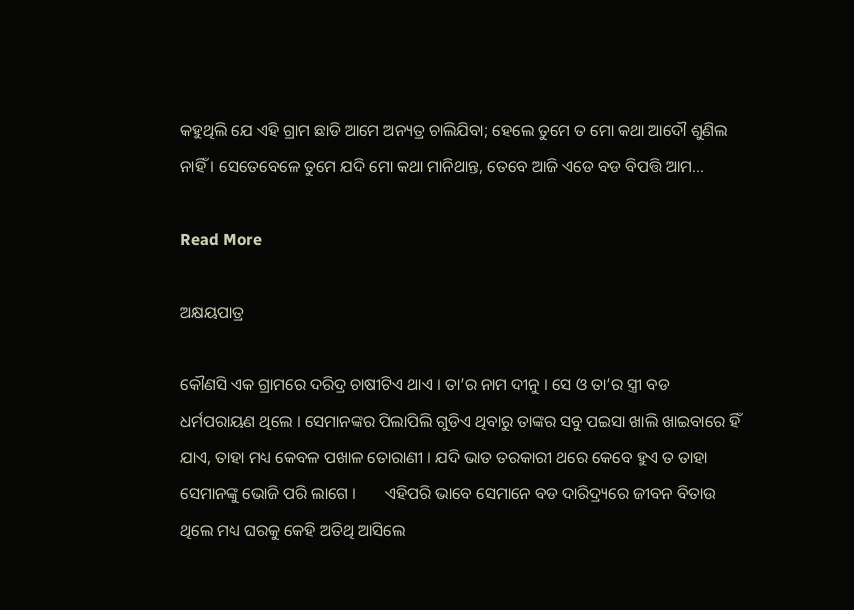କହୁଥିଲି ଯେ ଏହି ଗ୍ରାମ ଛାଡି ଆମେ ଅନ୍ୟତ୍ର ଚାଲିଯିବା; ହେଲେ ତୁମେ ତ ମୋ କଥା ଆଦୌ ଶୁଣିଲ ନାହିଁ । ସେତେବେଳେ ତୁମେ ଯଦି ମୋ କଥା ମାନିଥାନ୍ତ, ତେବେ ଆଜି ଏଡେ ବଡ ବିପତ୍ତି ଆମ...

Read More

ଅକ୍ଷୟପାତ୍ର

କୌଣସି ଏକ ଗ୍ରାମରେ ଦରିଦ୍ର ଚାଷୀଟିଏ ଥାଏ । ତା’ର ନାମ ଦୀନୁ । ସେ ଓ ତା’ର ସ୍ତ୍ରୀ ବଡ ଧର୍ମପରାୟଣ ଥିଲେ । ସେମାନଙ୍କର ପିଲାପିଲି ଗୁଡିଏ ଥିବାରୁ ତାଙ୍କର ସବୁ ପଇସା ଖାଲି ଖାଇବାରେ ହିଁ ଯାଏ, ତାହା ମଧ୍ୟ କେବଳ ପଖାଳ ତୋରାଣୀ । ଯଦି ଭାତ ତରକାରୀ ଥରେ କେବେ ହୁଏ ତ ତାହା ସେମାନଙ୍କୁ ଭୋଜି ପରି ଲାଗେ ।       ଏହିପରି ଭାବେ ସେମାନେ ବଡ ଦାରିଦ୍ର୍ୟରେ ଜୀବନ ବିତାଉ ଥିଲେ ମଧ୍ୟ ଘରକୁ କେହି ଅତିଥି ଆସିଲେ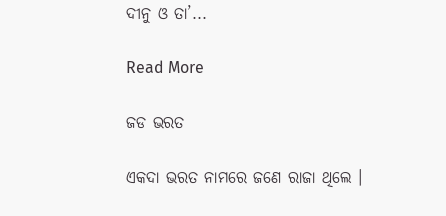ଦୀନୁ ଓ ତା’...

Read More

ଜଡ ଭରତ

ଏକଦା ଭରତ ନାମରେ ଜଣେ ରାଜା ଥିଲେ ।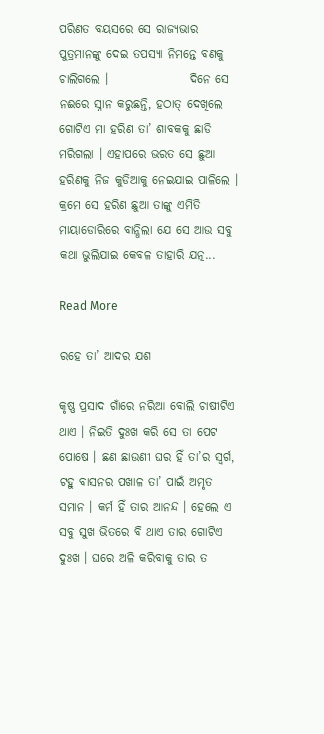ପରିଣତ ବୟସରେ ସେ ରାଜ୍ୟଭାର ପୁତ୍ରମାନଙ୍କୁ ଦେଇ ତପସ୍ୟା ନିମନ୍ତେ ବଣକୁ ଚାଲିଗଲେ ।                 ଦିନେ ସେ ନଈରେ ସ୍ନାନ କରୁଛନ୍ତି, ହଠାତ୍ ଦେଖିଲେ ଗୋଟିଏ ମା ହରିଣ ତା’ ଶାବକକୁ ଛାଡି ମରିଗଲା । ଏହାପରେ ଭରତ ସେ ଛୁଆ ହରିଣକୁ ନିଜ କୁଡିଆକୁ ନେଇଯାଇ ପାଳିଲେ । କ୍ରମେ ସେ ହରିଣ ଛୁଆ ତାଙ୍କୁ ଏମିତି ମାୟାଡୋରିରେ ବାନ୍ଧିଲା ଯେ ସେ ଆଉ ସବୁ କଥା ଭୁଲିଯାଇ କେବଳ ତାହାରି ଯତ୍ନ...

Read More

ରହେ ତା’ ଆଦର ଯଶ

କୃଷ୍ଣ ପ୍ରସାଦ ଗାଁରେ ନରିଆ ବୋଲି ଚାଷୀଟିଏ ଥାଏ । ନିଇତି ଦୁଃଖ କରି ସେ ତା ପେଟ ପୋଷେ । ଛଣ ଛାଉଣୀ ଘର ହିଁ ତା’ର ସ୍ୱର୍ଗ, ଟହୁ ବାସନର ପଖାଳ ତା’ ପାଇଁ ଅମୃତ ସମାନ । କର୍ମ ହିଁ ତାର ଆନନ୍ଦ । ହେଲେ ଏ ସବୁ ସୁଖ ଭିତରେ ବି ଥାଏ ତାର ଗୋଟିଏ ଦୁଃଖ । ଘରେ ଅଳି କରିବାକୁ ତାର ତ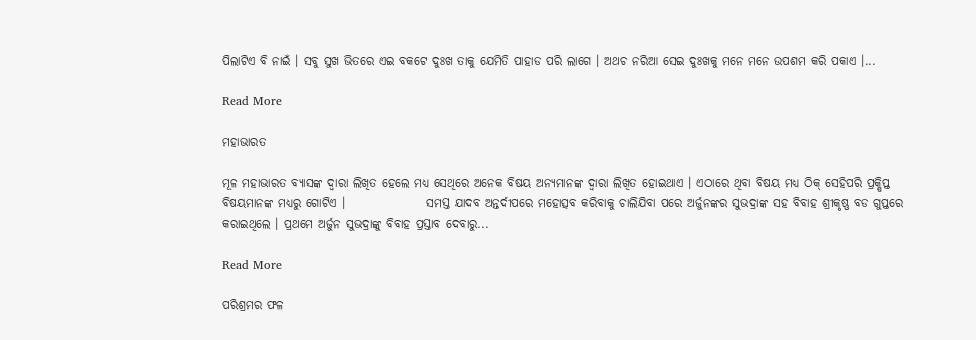ପିଲାଟିଏ ବି ନାଇଁ । ସବୁ ସୁଖ ଭିତରେ ଏଇ ବକଟେ ଦୁଃଖ ତାକୁ ଯେମିତି ପାହାଡ ପରି ଲାଗେ । ଅଥଚ ନରିଆ ସେଇ ଦୁଃଖକୁ ମନେ ମନେ ଉପଶମ କରି ପକାଏ ।...

Read More

ମହାଭାରତ

ମୂଳ ମହାଭାରତ ବ୍ୟାସଙ୍କ ଦ୍ୱାରା ଲିଖିତ ହେଲେ ମଧ୍ୟ ସେଥିରେ ଅନେକ ବିଷୟ ଅନ୍ୟମାନଙ୍କ ଦ୍ୱାରା ଲିଖିତ ହୋଇଥାଏ । ଏଠାରେ ଥିବା ବିଷୟ ମଧ୍ୟ ଠିକ୍ ସେହିପରି ପ୍ରକ୍ଷିପ୍ତ ବିଷୟମାନଙ୍କ ମଧ୍ୟରୁ ଗୋଟିଏ ।                 ସମସ୍ତ ଯାଦବ ଅନ୍ତର୍ଦୀପରେ ମହୋତ୍ସବ କରିବାକୁ ଚାଲିଯିବା ପରେ ଅର୍ଜୁନଙ୍କର ସୁଭଦ୍ରାଙ୍କ ସହ ବିବାହ ଶ୍ରୀକୃଷ୍ଣ ବଡ ଗୁପ୍ତରେ କରାଇଥିଲେ । ପ୍ରଥମେ ଅର୍ଜୁନ ସୁଭଦ୍ରାଙ୍କୁ ବିବାହ ପ୍ରସ୍ତାବ ଦେବାରୁ...

Read More

ପରିଶ୍ରମର ଫଳ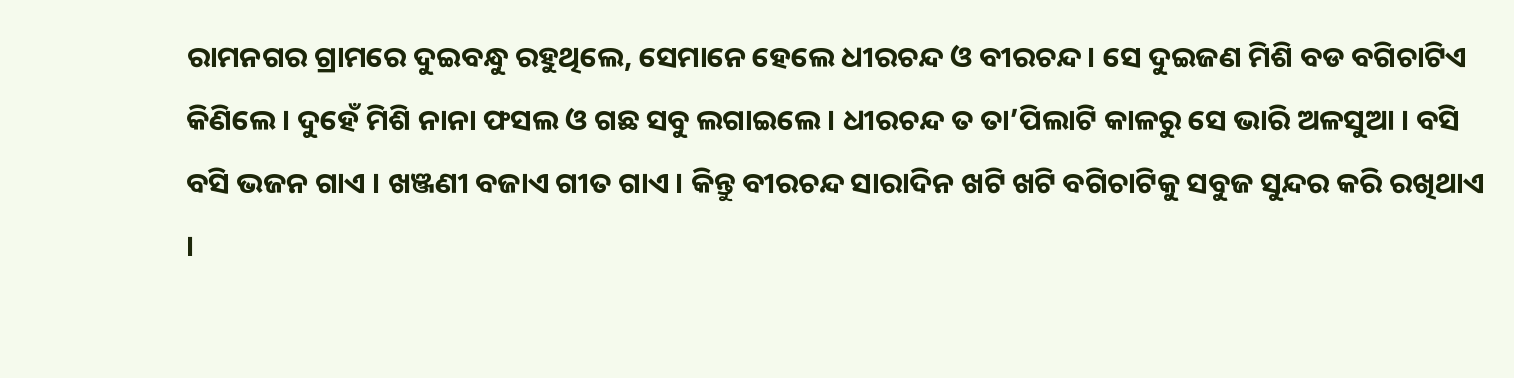ରାମନଗର ଗ୍ରାମରେ ଦୁଇବନ୍ଧୁ ରହୁଥିଲେ, ସେମାନେ ହେଲେ ଧୀରଚନ୍ଦ ଓ ବୀରଚନ୍ଦ । ସେ ଦୁଇଜଣ ମିଶି ବଡ ବଗିଚାଟିଏ କିଣିଲେ । ଦୁହେଁ ମିଶି ନାନା ଫସଲ ଓ ଗଛ ସବୁ ଲଗାଇଲେ । ଧୀରଚନ୍ଦ ତ ତା’ପିଲାଟି କାଳରୁ ସେ ଭାରି ଅଳସୁଆ । ବସି ବସି ଭଜନ ଗାଏ । ଖଞ୍ଜଣୀ ବଜାଏ ଗୀତ ଗାଏ । କିନ୍ତୁ ବୀରଚନ୍ଦ ସାରାଦିନ ଖଟି ଖଟି ବଗିଚାଟିକୁ ସବୁଜ ସୁନ୍ଦର କରି ରଖିଥାଏ ।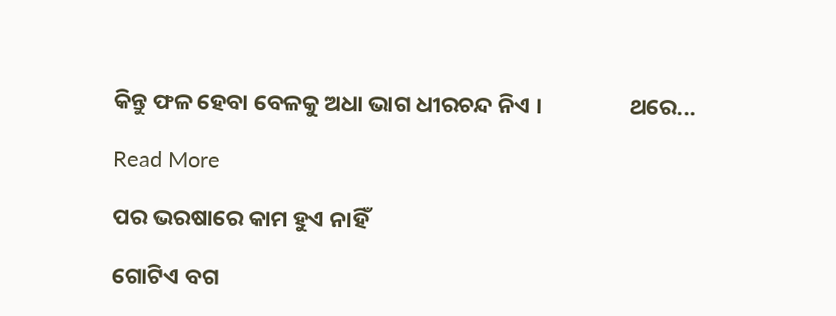କିନ୍ତୁ ଫଳ ହେବା ବେଳକୁ ଅଧା ଭାଗ ଧୀରଚନ୍ଦ ନିଏ ।                 ଥରେ...

Read More

ପର ଭରଷାରେ କାମ ହୁଏ ନାହିଁ

ଗୋଟିଏ ବଗ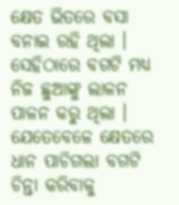କ୍ଷେତ ଭିତରେ ବସା ବନାଇ ରହି ଥିଲା । ସେହିଠାରେ ବଗଟି ମଧ୍ୟ ନିଜ ଛୁଆଙ୍କୁ ଲାଳନ ପାଳନ କରୁ ଥିଲା । ଯେତେବେଳେ କ୍ଷେତରେ ଧାନ ପାଚିଗଲା ବଗଟି ଚିନ୍ତା କରିବାକୁ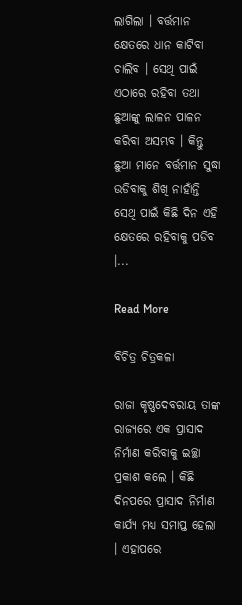ଲାଗିଲା । ବର୍ତ୍ତମାନ କ୍ଷେତରେ ଧାନ କାଟିବା ଚାଲିବ । ସେଥି ପାଇଁ ଏଠାରେ ରହିବା ତଥା ଛୁଆଙ୍କୁ ଲାଳନ ପାଳନ କରିବା ଅସମ୍ଭବ । କିନ୍ତୁ ଛୁଆ ମାନେ ବର୍ତ୍ତମାନ ସୁଦ୍ଧା ଉଡିବାକୁ ଶିଖି ନାହାଁନ୍ତି ସେଥି ପାଇଁ କିଛି ଦିନ ଏହି କ୍ଷେତରେ ରହିବାକୁ ପଡିବ ।...

Read More

ବିଚିତ୍ର ଚିତ୍ରକଳା

ରାଜା କୃଷ୍ଣଦେବରାୟ ତାଙ୍କ ରାଜ୍ୟରେ ଏକ ପ୍ରାସାଦ ନିର୍ମାଣ କରିବାକୁ ଇଚ୍ଛା ପ୍ରକାଶ କଲେ । କିଛି ଦିନପରେ ପ୍ରାସାଦ ନିର୍ମାଣ କାର୍ଯ୍ୟ ମଧ୍ୟ ସମାପ୍ତ ହେଲା । ଏହାପରେ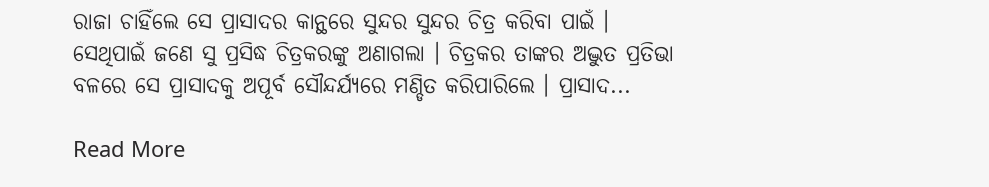ରାଜା ଚାହିଁଲେ ସେ ପ୍ରାସାଦର କାନ୍ଥରେ ସୁନ୍ଦର ସୁନ୍ଦର ଚିତ୍ର କରିବା ପାଇଁ । ସେଥିପାଇଁ ଜଣେ ସୁ ପ୍ରସିଦ୍ଧ ଚିତ୍ରକରଙ୍କୁ ଅଣାଗଲା । ଚିତ୍ରକର ତାଙ୍କର ଅଦ୍ଭୁତ ପ୍ରତିଭା ବଳରେ ସେ ପ୍ରାସାଦକୁ ଅପୂର୍ବ ସୌନ୍ଦର୍ଯ୍ୟରେ ମଣ୍ଡିତ କରିପାରିଲେ । ପ୍ରାସାଦ...

Read More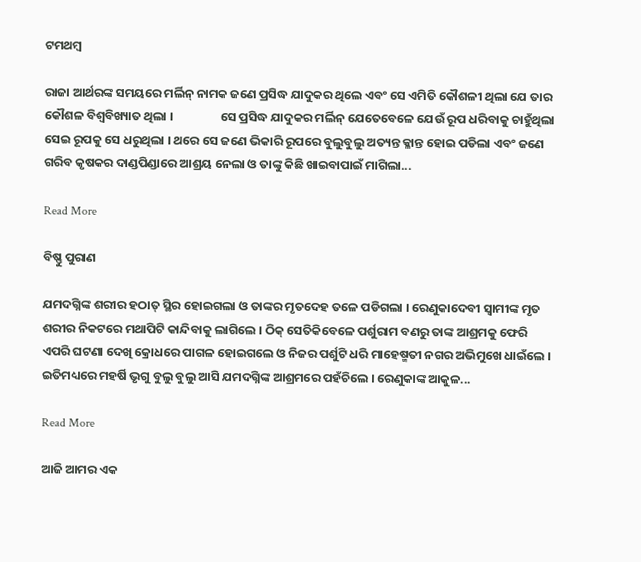ଟମଥମ୍ବ

ରାଜା ଆର୍ଥରଙ୍କ ସମୟରେ ମର୍ଲିନ୍ ନାମକ ଜଣେ ପ୍ରସିଦ୍ଧ ଯାଦୁକର ଥିଲେ ଏବଂ ସେ ଏମିତି କୌଶଳୀ ଥିଲା ଯେ ତାର କୌଶଳ ବିଶ୍ୱବିଖ୍ୟାତ ଥିଲା ।                 ସେ ପ୍ରସିଦ୍ଧ ଯାଦୁକର ମର୍ଲିନ୍ ଯେତେବେଳେ ଯେଉଁ ରୂପ ଧରିବାକୁ ଚାହୁଁଥିଲା ସେଇ ରୂପକୁ ସେ ଧରୁଥିଲା । ଥରେ ସେ ଜଣେ ଭିକାରି ରୂପରେ ବୁଲୁବୁଲୁ ଅତ୍ୟନ୍ତ କ୍ଳାନ୍ତ ହୋଇ ପଡିଲା ଏବଂ ଜଣେ ଗରିବ କୃଷକର ଦାଣ୍ଡପିଣ୍ଡାରେ ଆଶ୍ରୟ ନେଲା ଓ ତାଙ୍କୁ କିଛି ଖାଇବାପାଇଁ ମାଗିଲା...

Read More

ବିଷ୍ଣୁ ପୁରାଣ

ଯମଦଗ୍ନିଙ୍କ ଶରୀର ହଠାତ୍ ସ୍ଥିର ହୋଇଗଲା ଓ ତାଙ୍କର ମୃତଦେହ ତଳେ ପଡିଗଲା । ରେଣୁକାଦେବୀ ସ୍ୱାମୀଙ୍କ ମୃତ ଶରୀର ନିକଟରେ ମଥାପିଟି କାନ୍ଦିବାକୁ ଲାଗିଲେ । ଠିକ୍ ସେତିକିବେଳେ ପର୍ଶୁରାମ ବଣରୁ ତାଙ୍କ ଆଶ୍ରମକୁ ଫେରି ଏପରି ଘଟଣା ଦେଖି କ୍ରୋଧରେ ପାଗଳ ହୋଇଗଲେ ଓ ନିଜର ପର୍ଶୁଟି ଧରି ମାହେଷ୍ମତୀ ନଗର ଅଭିମୁଖେ ଧାଇଁଲେ । ଇତିମଧ୍ୟରେ ମହର୍ଷି ଭୃଗୁ ବୁଲୁ ବୁଲୁ ଆସି ଯମଦଗ୍ନିଙ୍କ ଆଶ୍ରମରେ ପହଁଚିଲେ । ରେଣୁକାଙ୍କ ଆକୁଳ...

Read More

ଆଜି ଆମର ଏକ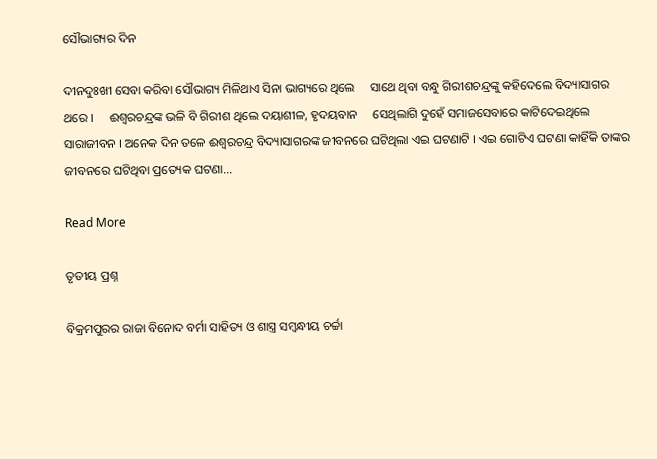ସୌଭାଗ୍ୟର ଦିନ

ଦୀନଦୁଃଖୀ ସେବା କରିବା ସୌଭାଗ୍ୟ ମିଳିଥାଏ ସିନା ଭାଗ୍ୟରେ ଥିଲେ     ସାଥେ ଥିବା ବନ୍ଧୁ ଗିରୀଶଚନ୍ଦ୍ରଙ୍କୁ କହିଦେଲେ ବିଦ୍ୟାସାଗର ଥରେ ।     ଈଶ୍ୱରଚନ୍ଦ୍ରଙ୍କ ଭଳି ବି ଗିରୀଶ ଥିଲେ ଦୟାଶୀଳ, ହୃଦୟବାନ     ସେଥିଲାଗି ଦୁହେଁ ସମାଜସେବାରେ କାଟିଦେଇଥିଲେ ସାରାଜୀବନ । ଅନେକ ଦିନ ତଳେ ଈଶ୍ୱରଚନ୍ଦ୍ର ବିଦ୍ୟାସାଗରଙ୍କ ଜୀବନରେ ଘଟିଥିଲା ଏଇ ଘଟଣାଟି । ଏଇ ଗୋଟିଏ ଘଟଣା କାହିଁକି ତାଙ୍କର ଜୀବନରେ ଘଟିଥିବା ପ୍ରତ୍ୟେକ ଘଟଣା...

Read More

ତୃତୀୟ ପ୍ରଶ୍ନ

ବିକ୍ରମପୁରର ରାଜା ବିନୋଦ ବର୍ମା ସାହିତ୍ୟ ଓ ଶାସ୍ତ୍ର ସମ୍ବନ୍ଧୀୟ ଚର୍ଚ୍ଚା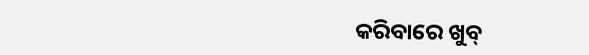କରିବାରେ ଖୁବ୍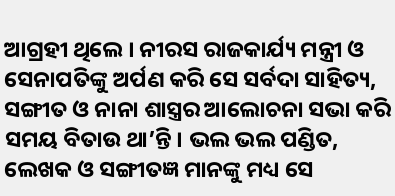ଆଗ୍ରହୀ ଥିଲେ । ନୀରସ ରାଜକାର୍ଯ୍ୟ ମନ୍ତ୍ରୀ ଓ ସେନାପତିଙ୍କୁ ଅର୍ପଣ କରି ସେ ସର୍ବଦା ସାହିତ୍ୟ, ସଙ୍ଗୀତ ଓ ନାନା ଶାସ୍ତ୍ରର ଆଲୋଚନା ସଭା କରି ସମୟ ବିତାଉ ଥା’ନ୍ତି । ଭଲ ଭଲ ପଣ୍ଡିତ, ଲେଖକ ଓ ସଙ୍ଗୀତଜ୍ଞ ମାନଙ୍କୁ ମଧ୍ୟ ସେ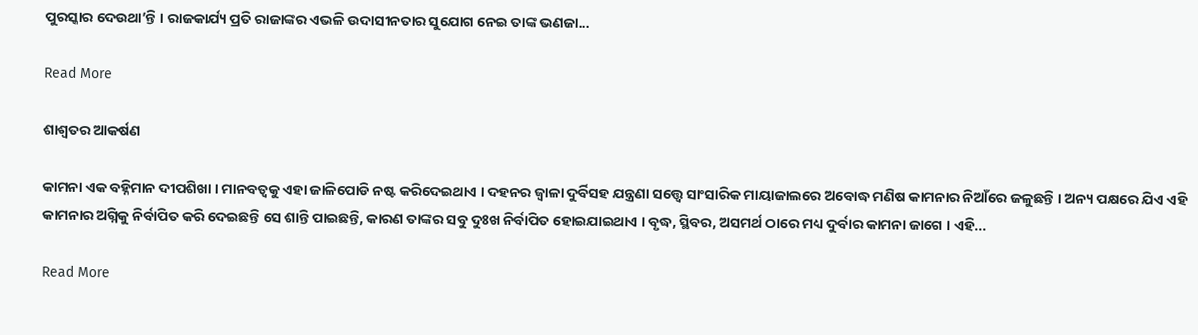ପୁରସ୍କାର ଦେଉଥା’ନ୍ତି । ରାଜକାର୍ଯ୍ୟ ପ୍ରତି ରାଜାଙ୍କର ଏଭଳି ଉଦାସୀନତାର ସୁଯୋଗ ନେଇ ତାଙ୍କ ଭଣଜା...

Read More

ଶାଶ୍ୱତର ଆକର୍ଷଣ

କାମନା ଏକ ବହ୍ନିମାନ ଦୀପଶିଖା । ମାନବତ୍ୱକୁ ଏହା ଜାଳିପୋଡି ନଷ୍ଟ କରିଦେଇଥାଏ । ଦହନର ଜ୍ୱାଳା ଦୁର୍ବିସହ ଯନ୍ତ୍ରଣା ସତ୍ତ୍ୱେ ସାଂସାରିକ ମାୟାଜାଲରେ ଅବୋଦ୍ଧ ମଣିଷ କାମନାର ନିଆଁରେ ଜଳୁଛନ୍ତି । ଅନ୍ୟ ପକ୍ଷରେ ଯିଏ ଏହି  କାମନାର ଅଗ୍ନିକୁ ନିର୍ବାପିତ କରି ଦେଇଛନ୍ତି ସେ ଶାନ୍ତି ପାଇଛନ୍ତି, କାରଣ ତାଙ୍କର ସବୁ ଦୁଃଖ ନିର୍ବାପିତ ହୋଇଯାଇଥାଏ । ବୃଦ୍ଧ, ସ୍ଥିବର, ଅସମର୍ଥ ଠାରେ ମଧ୍ୟ ଦୁର୍ବାର କାମନା ଜାଗେ । ଏହି...

Read More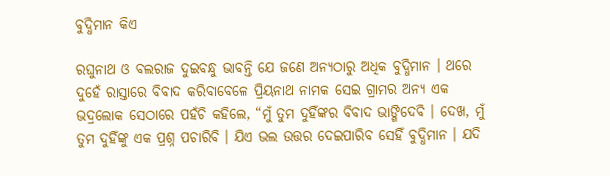ବୁଦ୍ଧିମାନ କିଏ

ରଘୁନାଥ ଓ ବଲରାଜ ଦୁଇବନ୍ଧୁ ଭାବନ୍ତି ଯେ ଜଣେ ଅନ୍ୟଠାରୁ ଅଧିକ ବୁଦ୍ଧିମାନ । ଥରେ ଦୁହେଁ ରାସ୍ତାରେ ବିବାଦ କରିବାବେଳେ ପ୍ରିୟନାଥ ନାମକ ସେଇ ଗ୍ରାମର ଅନ୍ୟ ଏକ ଭଦ୍ରଲୋକ ସେଠାରେ ପହଁଚି କହିଲେ, “ମୁଁ ତୁମ ଦୁହିଁଙ୍କର ବିବାଦ ଭାଙ୍ଗିଦେବି । ଦେଖ, ମୁଁ ତୁମ ଦୁହିଁଙ୍କୁ ଏକ ପ୍ରଶ୍ନ ପଚାରିବି । ଯିଏ ଭଲ ଉତ୍ତର ଦେଇପାରିବ ସେହିଁ ବୁଦ୍ଧିମାନ । ଯଦି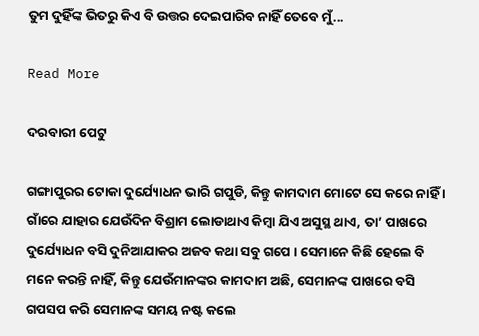ତୁମ ଦୁହିଁଙ୍କ ଭିତରୁ କିଏ ବି ଉତ୍ତର ଦେଇପାରିବ ନାହିଁ ତେବେ ମୁଁ...

Read More

ଦରବାରୀ ପେଟୁ

ଗଙ୍ଗାପୁରର ଟୋକା ଦୁର୍ଯ୍ୟୋଧନ ଭାରି ଗପୁଡି, କିନ୍ତୁ କାମଦାମ ମୋଟେ ସେ କରେ ନାହିଁ । ଗାଁରେ ଯାହାର ଯେଉଁଦିନ ବିଶ୍ରାମ ଲୋଡାଥାଏ କିମ୍ବା ଯିଏ ଅସୁସ୍ଥ ଥାଏ, ତା’ ପାଖରେ ଦୁର୍ଯ୍ୟୋଧନ ବସି ଦୁନିଆଯାକର ଅଜବ କଥା ସବୁ ଗପେ । ସେମାନେ କିଛି ହେଲେ ବି ମନେ କରନ୍ତି ନାହିଁ, କିନ୍ତୁ ଯେଉଁମାନଙ୍କର କାମଦାମ ଅଛି, ସେମାନଙ୍କ ପାଖରେ ବସି ଗପସପ କରି ସେମାନଙ୍କ ସମୟ ନଷ୍ଟ କଲେ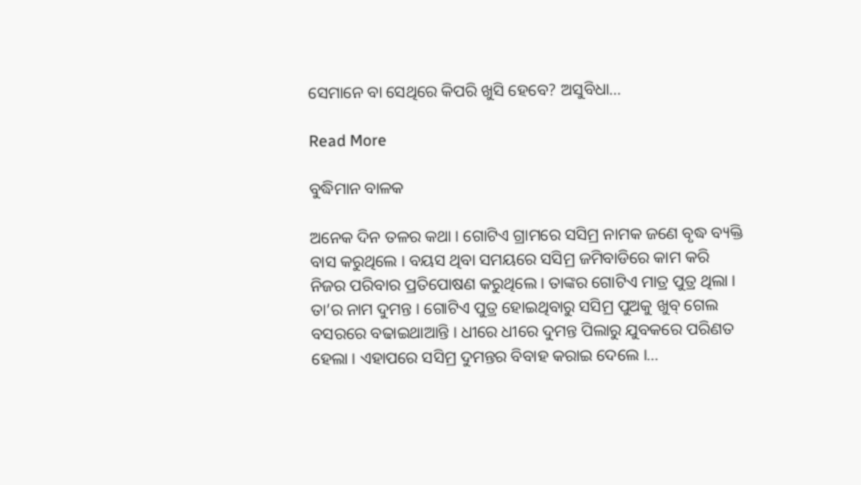ସେମାନେ ବା ସେଥିରେ କିପରି ଖୁସି ହେବେ? ଅସୁବିଧା...

Read More

ବୁଦ୍ଧିମାନ ବାଳକ

ଅନେକ ଦିନ ତଳର କଥା । ଗୋଟିଏ ଗ୍ରାମରେ ସସିମ୍ର ନାମକ ଜଣେ ବୃଦ୍ଧ ବ୍ୟକ୍ତି ବାସ କରୁଥିଲେ । ବୟସ ଥିବା ସମୟରେ ସସିମ୍ର ଜମିବାଡିରେ କାମ କରି ନିଜର ପରିବାର ପ୍ରତିପୋଷଣ କରୁଥିଲେ । ତାଙ୍କର ଗୋଟିଏ ମାତ୍ର ପୁତ୍ର ଥିଲା । ତା’ର ନାମ ଦୁମନ୍ତ । ଗୋଟିଏ ପୁତ୍ର ହୋଇଥିବାରୁ ସସିମ୍ର ପୁଅକୁ ଖୁବ୍ ଗେଲ ବସରରେ ବଢାଇଥାଆନ୍ତି । ଧୀରେ ଧୀରେ ଦୁମନ୍ତ ପିଲାରୁ ଯୁବକରେ ପରିଣତ ହେଲା । ଏହାପରେ ସସିମ୍ର ଦୁମନ୍ତର ବିବାହ କରାଇ ଦେଲେ ।...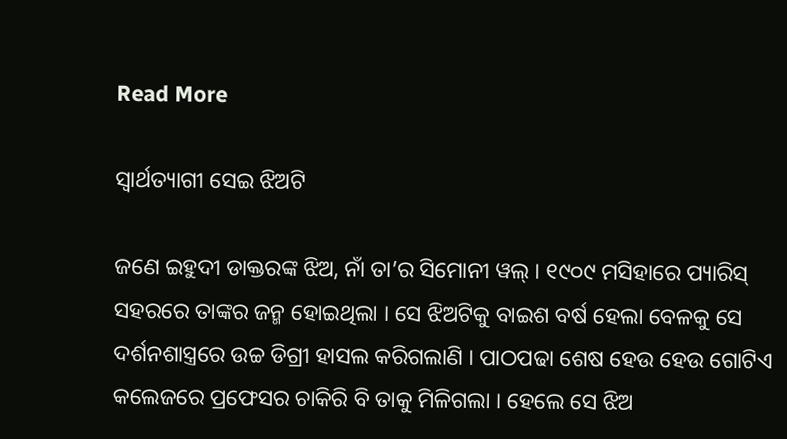Read More

ସ୍ୱାର୍ଥତ୍ୟାଗୀ ସେଇ ଝିଅଟି

ଜଣେ ଇହୁଦୀ ଡାକ୍ତରଙ୍କ ଝିଅ, ନାଁ ତା’ର ସିମୋନୀ ୱଲ୍ । ୧୯୦୯ ମସିହାରେ ପ୍ୟାରିସ୍ ସହରରେ ତାଙ୍କର ଜନ୍ମ ହୋଇଥିଲା । ସେ ଝିଅଟିକୁ ବାଇଶ ବର୍ଷ ହେଲା ବେଳକୁ ସେ ଦର୍ଶନଶାସ୍ତ୍ରରେ ଉଚ୍ଚ ଡିଗ୍ରୀ ହାସଲ କରିଗଲାଣି । ପାଠପଢା ଶେଷ ହେଉ ହେଉ ଗୋଟିଏ କଲେଜରେ ପ୍ରଫେସର ଚାକିରି ବି ତାକୁ ମିଳିଗଲା । ହେଲେ ସେ ଝିଅ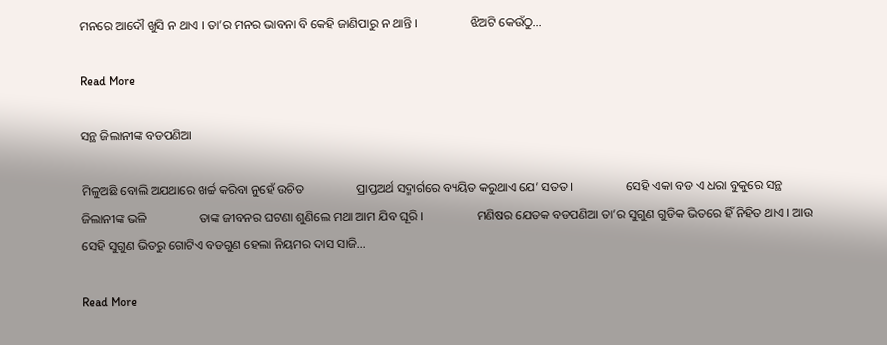ମନରେ ଆଦୌ ଖୁସି ନ ଥାଏ । ତା’ର ମନର ଭାବନା ବି କେହି ଜାଣିପାରୁ ନ ଥାନ୍ତି ।                 ଝିଅଟି କେଉଁଠୁ...

Read More

ସନ୍ଥ ଜିଲାନୀଙ୍କ ବଡପଣିଆ

ମିଳୁଅଛି ବୋଲି ଅଯଥାରେ ଖର୍ଚ୍ଚ କରିବା ନୁହେଁ ଉଚିତ                 ପ୍ରାପ୍ତଅର୍ଥ ସଦ୍ମାର୍ଗରେ ବ୍ୟୟିତ କରୁଥାଏ ଯେ’ ସତତ ।                 ସେହି ଏକା ବଡ ଏ ଧରା ବୁକୁରେ ସନ୍ଥ ଜିଲାନୀଙ୍କ ଭଳି                 ତାଙ୍କ ଜୀବନର ଘଟଣା ଶୁଣିଲେ ମଥା ଆମ ଯିବ ଘୂରି ।                 ମଣିଷର ଯେତକ ବଡପଣିଆ ତା’ର ସୁଗୁଣ ଗୁଡିକ ଭିତରେ ହିଁ ନିହିତ ଥାଏ । ଆଉ ସେହି ସୁଗୁଣ ଭିତରୁ ଗୋଟିଏ ବଡଗୁଣ ହେଲା ନିୟମର ଦାସ ସାଜି...

Read More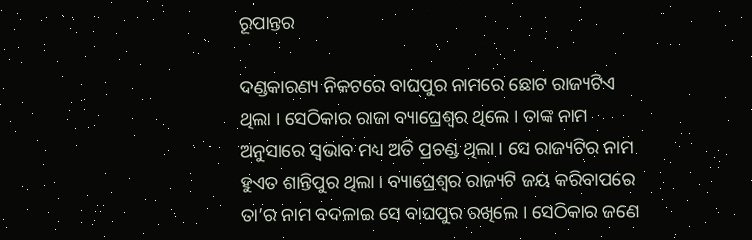ରୂପାନ୍ତର

ଦଣ୍ଡକାରଣ୍ୟ ନିକଟରେ ବାଘପୁର ନାମରେ ଛୋଟ ରାଜ୍ୟଟିଏ ଥିଲା । ସେଠିକାର ରାଜା ବ୍ୟାଘ୍ରେଶ୍ୱର ଥିଲେ । ତାଙ୍କ ନାମ ଅନୁସାରେ ସ୍ୱଭାବ ମଧ୍ୟ ଅତି ପ୍ରଚଣ୍ଡ ଥିଲା । ସେ ରାଜ୍ୟଟିର ନାମ ହୁଏତ ଶାନ୍ତିପୁର ଥିଲା । ବ୍ୟାଘ୍ରେଶ୍ୱର ରାଜ୍ୟଟି ଜୟ କରିବାପରେ ତା’ର ନାମ ବଦଳାଇ ସେ ବାଘପୁର ରଖିଲେ । ସେଠିକାର ଜଣେ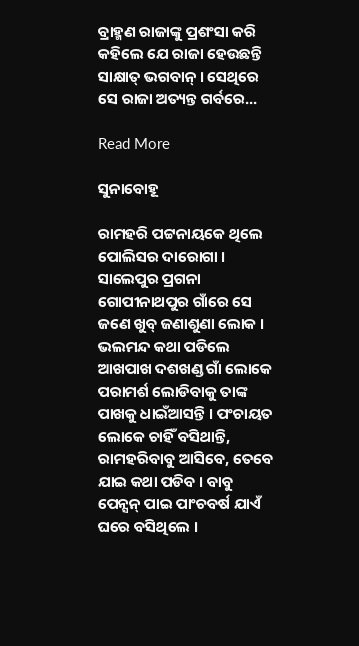ବ୍ରାହ୍ମଣ ରାଜାଙ୍କୁ ପ୍ରଶଂସା କରି କହିଲେ ଯେ ରାଜା ହେଉଛନ୍ତି ସାକ୍ଷାତ୍ ଭଗବାନ୍ । ସେଥିରେ ସେ ରାଜା ଅତ୍ୟନ୍ତ ଗର୍ବରେ...

Read More

ସୁନାବୋହୂ

ରାମହରି ପଟ୍ଟନାୟକେ ଥିଲେ ପୋଲିସର ଦାରୋଗା । ସାଲେପୁର ପ୍ରଗନା ଗୋପୀନାଥପୁର ଗାଁରେ ସେ ଜଣେ ଖୁବ୍ ଜଣାଶୁଣା ଲୋକ । ଭଲମନ୍ଦ କଥା ପଡିଲେ ଆଖପାଖ ଦଶଖଣ୍ଡ ଗାଁ ଲୋକେ ପରାମର୍ଶ ଲୋଡିବାକୁ ତାଙ୍କ ପାଖକୁ ଧାଇଁଆସନ୍ତି । ପଂଚାୟତ ଲୋକେ ଚାହିଁ ବସିଥାନ୍ତି, ରାମହରିବାବୁ ଆସିବେ, ତେବେ ଯାଇ କଥା ପଡିବ । ବାବୁ ପେନ୍ସନ୍ ପାଇ ପାଂଚବର୍ଷ ଯାଏଁ ଘରେ ବସିଥିଲେ ।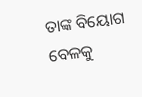ତାଙ୍କ ବିୟୋଗ ବେଳକୁ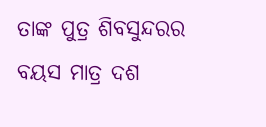ତାଙ୍କ ପୁତ୍ର ଶିବସୁନ୍ଦରର ବୟସ ମାତ୍ର ଦଶ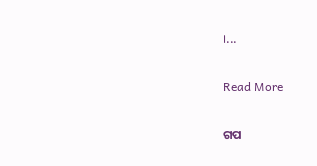।...

Read More

ଗପ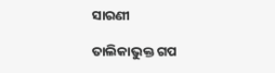ସାରଣୀ

ତାଲିକାଭୁକ୍ତ ଗପ